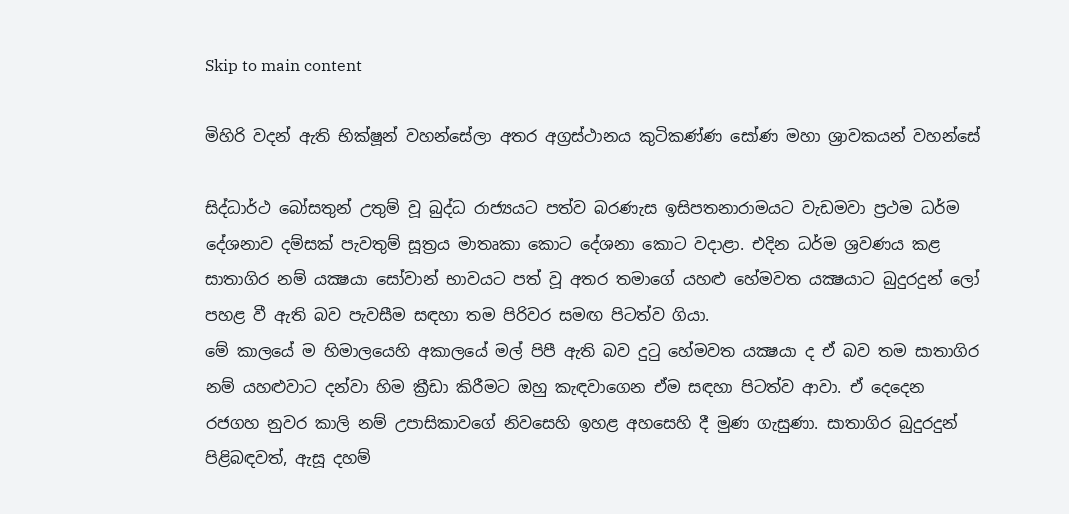Skip to main content

මිහිරි වදන් ඇති භික්ෂූන් වහන්සේලා අතර අග්‍රස්ථානය කුටිකණ්ණ සෝණ මහා ශ්‍රාවකයන් වහන්සේ

සිද්ධාර්ථ බෝසතුන් උතුම් වූ බුද්ධ රාජ්‍යයට පත්ව බරණැස ඉසිපතනාරාමයට වැඩමවා ප්‍රථම ධර්ම දේශනාව දම්සක් පැවතුම් සූත්‍රය මාතෘකා කොට දේශනා කොට වදාළා. එදින ධර්ම ශ්‍රවණය කළ සාතාගිර නම් යක්‍ෂයා සෝවාන් භාවයට පත් වූ අතර තමාගේ යහළු හේමවත යක්‍ෂයාට බුදුරදුන් ලෝ පහළ වී ඇති බව පැවසීම සඳහා තම පිරිවර සමඟ පිටත්ව ගියා.
මේ කාලයේ ම හිමාලයෙහි අකාලයේ මල් පිපී ඇති බව දුටු හේමවත යක්‍ෂයා ද ඒ බව තම සාතාගිර නම් යහළුවාට දන්වා හිම ක්‍රීඩා කිරීමට ඔහු කැඳවාගෙන ඒම සඳහා පිටත්ව ආවා. ඒ දෙදෙන රජගහ නුවර කාලි නම් උපාසිකාවගේ නිවසෙහි ඉහළ අහසෙහි දී මුණ ගැසුණා. සාතාගිර බුදුරදුන් පිළිබඳවත්, ඇසූ දහම්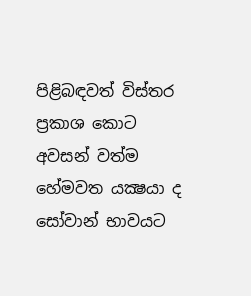පිළිබඳවත් විස්තර ප්‍රකාශ කොට අවසන් වත්ම හේමවත යක්‍ෂයා ද සෝවාන් භාවයට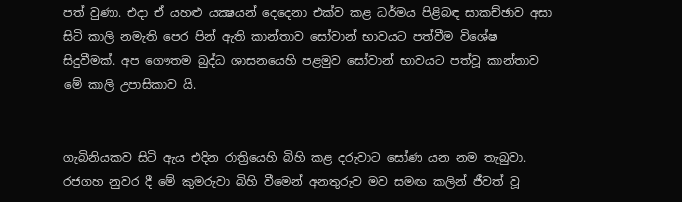පත් වුණා. එදා ඒ යහළු යක්‍ෂයන් දෙදෙනා එක්ව කළ ධර්මය පිළිබඳ සාකච්ඡාව අසා සිටි කාලි නමැති පෙර පින් ඇති කාන්තාව සෝවාන් භාවයට පත්වීම විශේෂ සිදුවීමක්. අප ගෞතම බුද්ධ ශාසනයෙහි පළමුව සෝවාන් භාවයට පත්වූ කාන්තාව මේ කාලි උපාසිකාව යි.


ගැබිනියකව සිටි ඇය එදින රාත්‍රියෙහි බිහි කළ දරුවාට සෝණ යන නම තැබුවා. රජගහ නුවර දී මේ කුමරුවා බිහි වීමෙන් අනතුරුව මව සමඟ කලින් ජීවත් වූ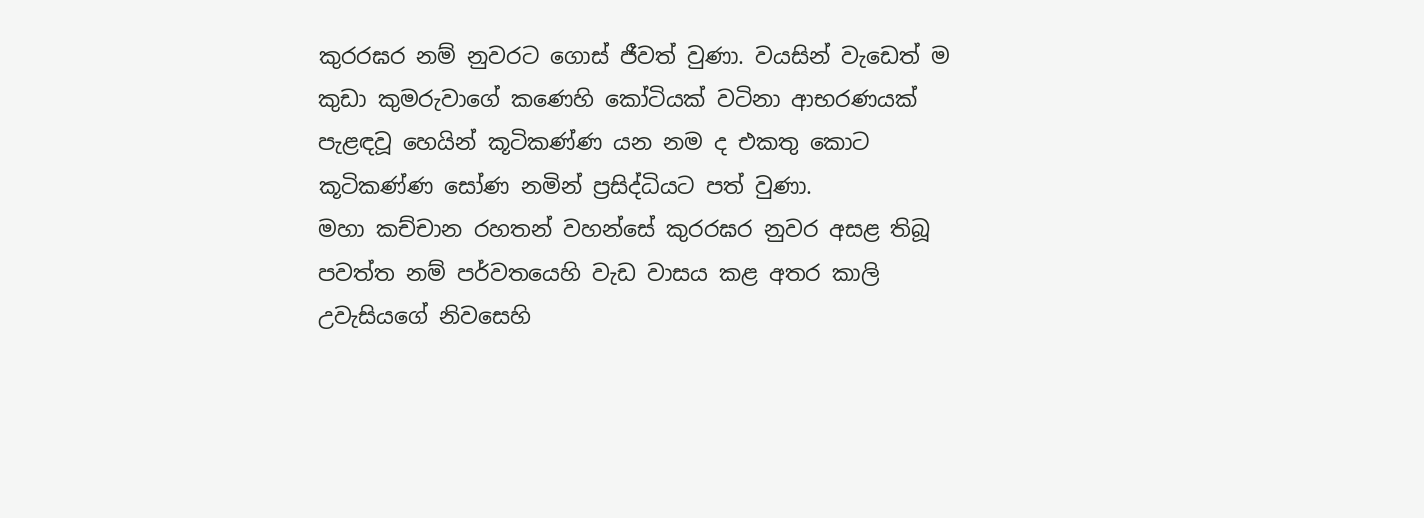කුරරඝර නම් නුවරට ගොස් ජීවත් වුණා. වයසින් වැඩෙත් ම කුඩා කුමරුවාගේ කණෙහි කෝටියක් වටිනා ආභරණයක් පැළඳවූ හෙයින් කූටිකණ්ණ යන නම ද එකතු කොට කූටිකණ්ණ සෝණ නමින් ප්‍රසිද්ධියට පත් වුණා.
මහා කච්චාන රහතන් වහන්සේ කුරරඝර නුවර අසළ තිබූ පවත්ත නම් පර්වතයෙහි වැඩ වාසය කළ අතර කාලි උවැසියගේ නිවසෙහි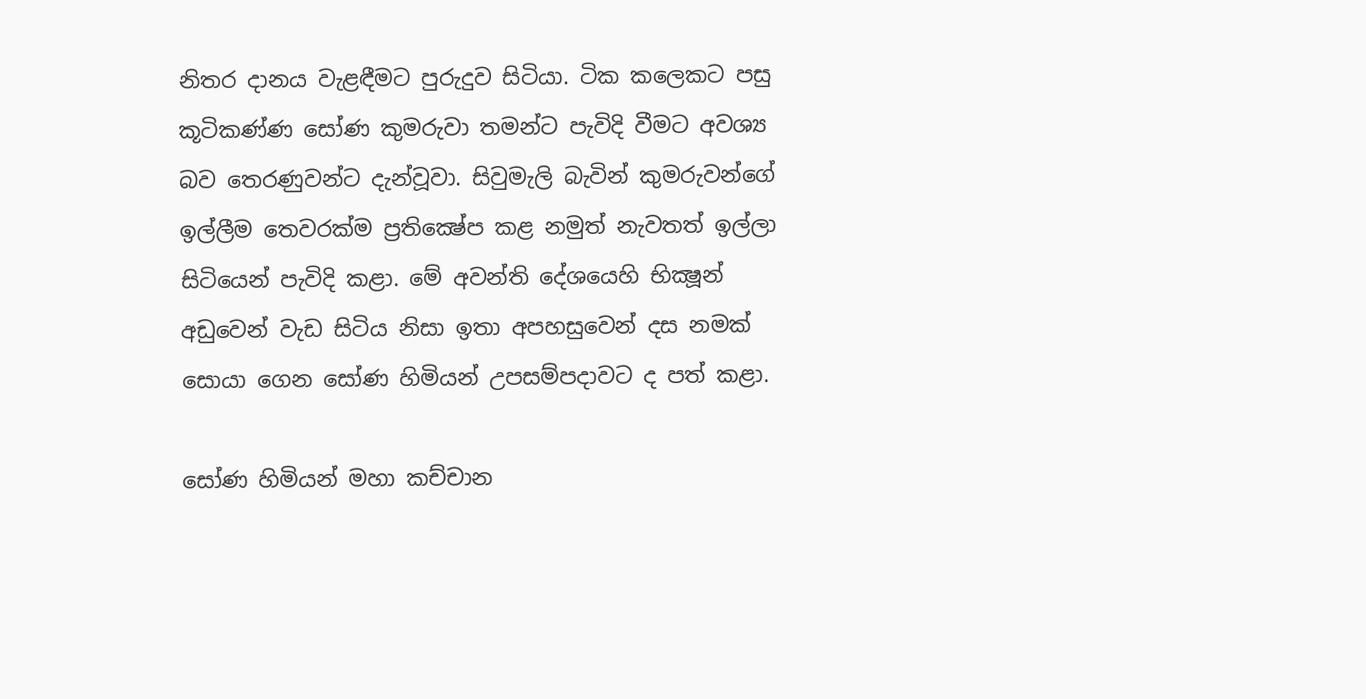නිතර දානය වැළඳීමට පුරුදුව සිටියා. ටික කලෙකට පසු කූටිකණ්ණ සෝණ කුමරුවා තමන්ට පැවිදි වීමට අවශ්‍ය බව තෙරණුවන්ට දැන්වූවා. සිවුමැලි බැවින් කුමරුවන්ගේ ඉල්ලීම තෙවරක්ම ප්‍රතික්‍ෂේප කළ නමුත් නැවතත් ඉල්ලා සිටියෙන් පැවිදි කළා. මේ අවන්ති දේශයෙහි භික්‍ෂූන් අඩුවෙන් වැඩ සිටිය නිසා ඉතා අපහසුවෙන් දස නමක් සොයා ගෙන සෝණ හිමියන් උපසම්පදාවට ද පත් කළා.

සෝණ හිමියන් මහා කච්චාන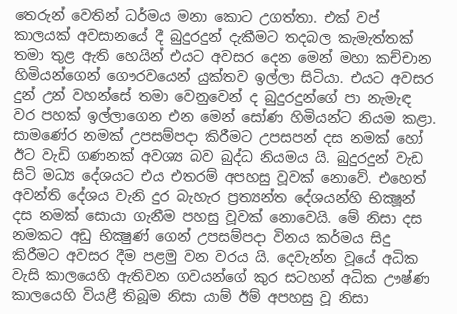තෙරුන් වෙතින් ධර්මය මනා කොට උගත්තා. එක් වප් කාලයක් අවසානයේ දී බුදුරදුන් දැකීමට තදබල කැමැත්තක් තමා තුළ ඇති හෙයින් එයට අවසර දෙන මෙන් මහා කච්චාන හිමියන්ගෙන් ගෞරවයෙන් යුක්තව ඉල්ලා සිටියා. එයට අවසර දුන් උන් වහන්සේ තමා වෙනුවෙන් ද බුදුරදුන්ගේ පා නැමැඳ වර පහක් ඉල්ලාගෙන එන මෙන් සෝණ හිමියන්ට නියම කළා.
සාමණේර නමක් උපසම්පදා කිරීමට උපසපන් දස නමක් හෝ ඊට වැඩි ගණනක් අවශ්‍ය බව බුද්ධ නියමය යි. බුදුරදුන් වැඩ සිටි මධ්‍ය දේශයට එය එතරම් අපහසු වූවක් නොවේ. එහෙත් අවන්ති දේශය වැනි දුර බැහැර ප්‍රත්‍යන්ත දේශයන්හි භික්‍ෂූන් දස නමක් සොයා ගැනීම පහසු වූවක් නොවෙයි. මේ නිසා දස නමකට අඩු භික්‍ෂුණ් ගෙන් උපසම්පදා විනය කර්මය සිදු කිරීමට අවසර දීම පළමු වන වරය යි. දෙවැන්න වූයේ අධික වැසි කාලයෙහි ඇතිවන ගවයන්ගේ කුර සටහන් අධික ඌෂ්ණ කාලයෙහි වියළී තිබූම නිසා යාම් ඊම් අපහසු වූ නිසා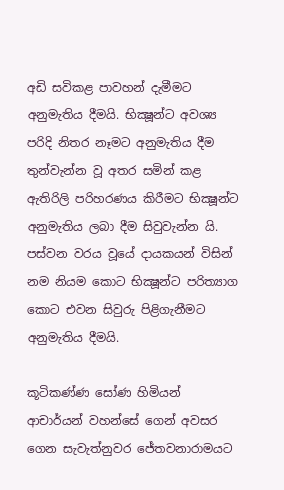අඩි සවිකළ පාවහන් දැමීමට අනුමැතිය දීමයි. භික්‍ෂූන්ට අවශ්‍ය පරිදි නිතර නෑමට අනුමැතිය දීම තුන්වැන්න වූ අතර සමින් කළ ඇතිරිලි පරිහරණය කිරීමට භික්‍ෂූන්ට අනුමැතිය ලබා දීම සිවුවැන්න යි. පස්වන වරය වූයේ දායකයන් විසින් නම නියම කොට භික්‍ෂූන්ට පරිත්‍යාග කොට එවන සිවුරු පිළිගැනීමට අනුමැතිය දීමයි.

කූටිකණ්ණ සෝණ හිමියන් ආචාර්යන් වහන්සේ ගෙන් අවසර ගෙන සැවැත්නුවර ජේතවනාරාමයට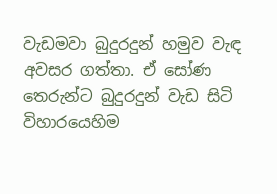වැඩමවා බුදුරදුන් හමුව වැඳ අවසර ගත්තා. ඒ සෝණ තෙරුන්ට බුදුරදුන් වැඩ සිටි විහාරයෙහිම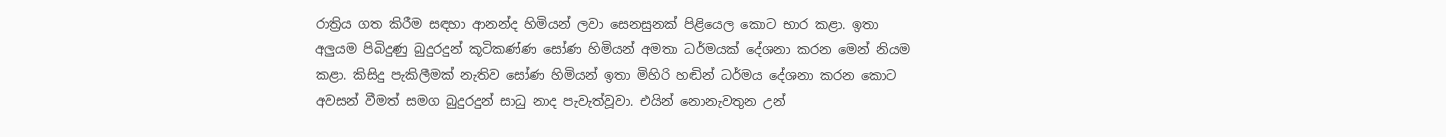රාත්‍රිය ගත කිරීම සඳහා ආනන්ද හිමියන් ලවා සෙනසුනක් පිළියෙල කොට භාර කළා. ඉතා අලුයම පිබිදුණු බුදුරදුන් කූටිකණ්ණ සෝණ හිමියන් අමතා ධර්මයක් දේශනා කරන මෙන් නියම කළා. කිසිදු පැකිලීමක් නැතිව සෝණ හිමියන් ඉතා මිහිරි හඬින් ධර්මය දේශනා කරන කොට අවසන් වීමත් සමග බුදුරදුන් සාධු නාද පැවැත්වූවා. එයින් නොනැවතුන උන්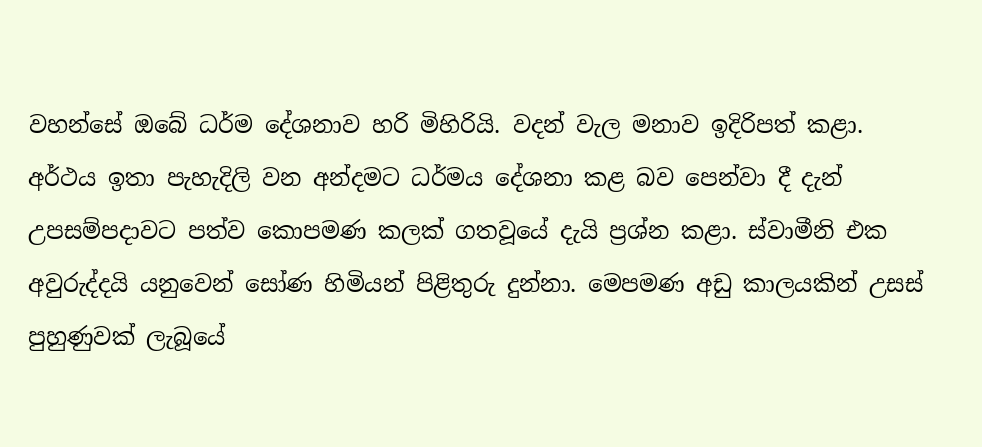වහන්සේ ඔබේ ධර්ම දේශනාව හරි මිහිරියි. වදන් වැල මනාව ඉදිරිපත් කළා. අර්ථය ඉතා පැහැදිලි වන අන්දමට ධර්මය දේශනා කළ බව පෙන්වා දී දැන් උපසම්පදාවට පත්ව කොපමණ කලක් ගතවූයේ දැයි ප්‍රශ්න කළා. ස්වාමීනි එක අවුරුද්දයි යනුවෙන් සෝණ හිමියන් පිළිතුරු දුන්නා. මෙපමණ අඩු කාලයකින් උසස් පුහුණුවක් ලැබූයේ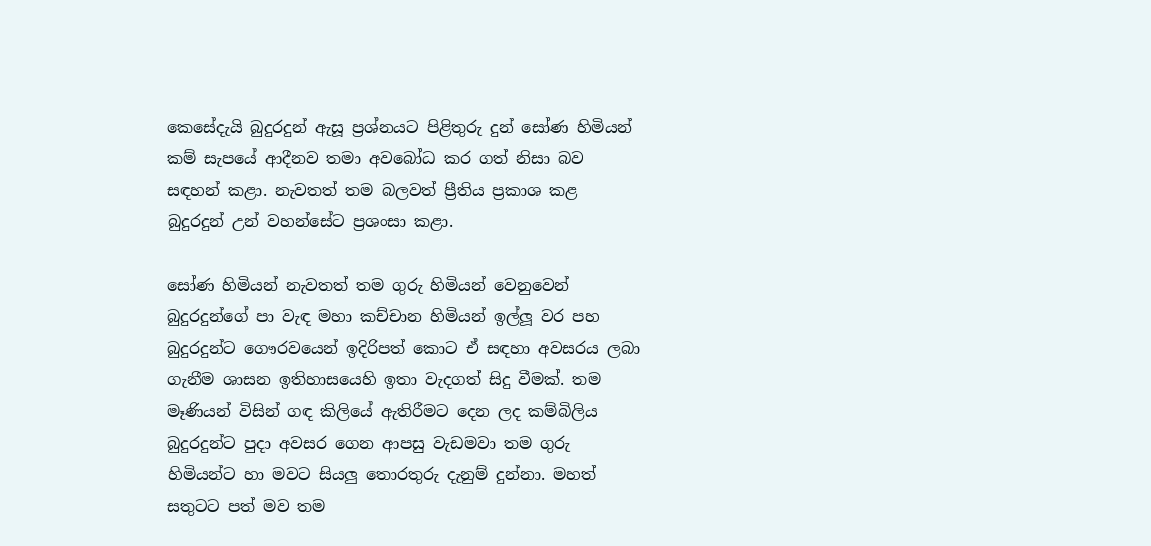කෙසේදැයි බුදුරදුන් ඇසූ ප්‍රශ්නයට පිළිතුරු දුන් සෝණ හිමියන් කම් සැපයේ ආදීනව තමා අවබෝධ කර ගත් නිසා බව සඳහන් කළා. නැවතත් තම බලවත් ප්‍රීතිය ප්‍රකාශ කළ බුදුරදුන් උන් වහන්සේට ප්‍රශංසා කළා.

සෝණ හිමියන් නැවතත් තම ගුරු හිමියන් වෙනුවෙන් බුදුරදුන්ගේ පා වැඳ මහා කච්චාන හිමියන් ඉල්ලූ වර පහ බුදුරදුන්ට ගෞරවයෙන් ඉදිරිපත් කොට ඒ සඳහා අවසරය ලබා ගැනීම ශාසන ඉතිහාසයෙහි ඉතා වැදගත් සිදු වීමක්. තම මෑණියන් විසින් ගඳ කිලියේ ඇතිරීමට දෙන ලද කම්බිලිය බුදුරදුන්ට පුදා අවසර ගෙන ආපසු වැඩමවා තම ගුරු හිමියන්ට හා මවට සියලු තොරතුරු දැනුම් දුන්නා. මහත් සතුටට පත් මව තම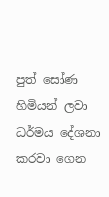පුත් සෝණ හිමියන් ලවා ධර්මය දේශනා කරවා ගෙන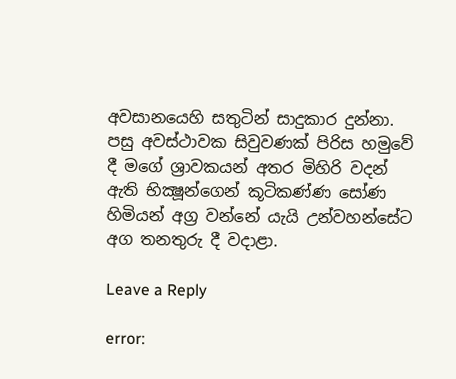අවසානයෙහි සතුටින් සාදුකාර දුන්නා. පසු අවස්ථාවක සිවුවණක් පිරිස හමුවේ දී මගේ ශ්‍රාවකයන් අතර මිහිරි වදන් ඇති භික්‍ෂූන්ගෙන් කූටිකණ්ණ සෝණ හිමියන් අග්‍ර වන්නේ යැයි උන්වහන්සේට අග තනතුරු දී වදාළා.

Leave a Reply

error: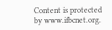Content is protected by www.ifbcnet.org.